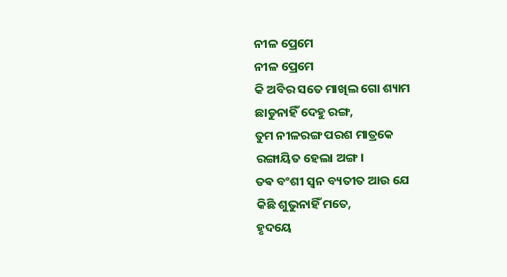ନୀଳ ପ୍ରେମେ
ନୀଳ ପ୍ରେମେ
କି ଅବିର ସତେ ମାଖିଲ ଗୋ ଶ୍ୟାମ
ଛାଡୁନାହିଁ ଦେହୁ ରଙ୍ଗ,
ତୁମ ନୀଳରଙ୍ଗ ପରଶ ମାତ୍ରକେ
ରଙ୍ଗାୟିତ ହେଲା ଅଙ୍ଗ।
ତଵ ବଂଶୀ ସ୍ଵନ ବ୍ୟତୀତ ଆଉ ଯେ
କିଛି ଶୁଭୁନାହିଁ ମତେ,
ହୃଦୟେ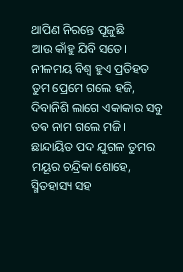ଥାପିଣ ନିରନ୍ତେ ପୂଜୁଛି
ଆଉ କାଁହୁ ଯିବି ସତେ।
ନୀଳମୟ ବିଶ୍ୱ ହୁଏ ପ୍ରତିହତ
ତୁମ ପ୍ରେମେ ଗଲେ ହଜି,
ଦିବାନିଶି ଲାଗେ ଏକାକାର ସବୁ
ତଵ ନାମ ଗଲେ ମଜି।
ଛାନ୍ଦାୟିତ ପଦ ଯୁଗଳ ତୁମର
ମୟୂର ଚନ୍ଦ୍ରିକା ଶୋହେ,
ସ୍ମିତହାସ୍ୟ ସହ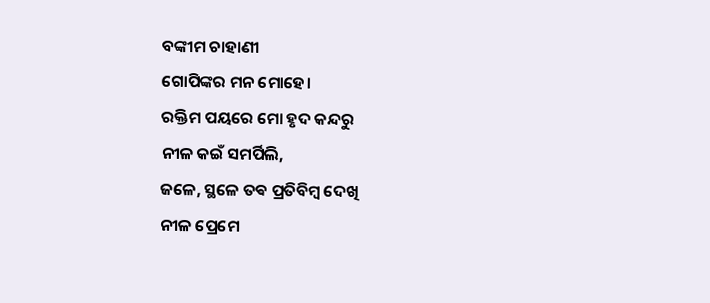ବଙ୍କୀମ ଚାହାଣୀ
ଗୋପିଙ୍କର ମନ ମୋହେ।
ରକ୍ତିମ ପୟରେ ମୋ ହୃଦ କନ୍ଦରୁ
ନୀଳ କଇଁ ସମର୍ପିଲି,
ଜଳେ, ସ୍ଥଳେ ତଵ ପ୍ରତିବିମ୍ବ ଦେଖି
ନୀଳ ପ୍ରେମେ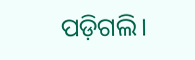ପଡ଼ିଗଲି।